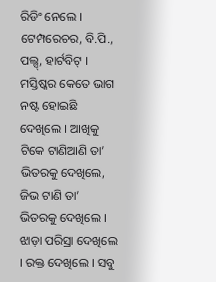ରିଡିଂ ନେଲେ । ଟେମ୍ପରେଚର, ବି.ପି., ପଲ୍ସ୍, ହାର୍ଟବିଟ୍ । ମସ୍ତିଷ୍କର କେତେ ଭାଗ ନଷ୍ଟ ହୋଇଛି ଦେଖିଲେ । ଆଖିକୁ ଟିକେ ଟାଣିଆଣି ତା’ ଭିତରକୁ ଦେଖିଲେ, ଜିଭ ଟାଣି ତା’ ଭିତରକୁ ଦେଖିଲେ । ଝାଡ଼ା ପରିସ୍ରା ଦେଖିଲେ । ରକ୍ତ ଦେଖିଲେ । ସବୁ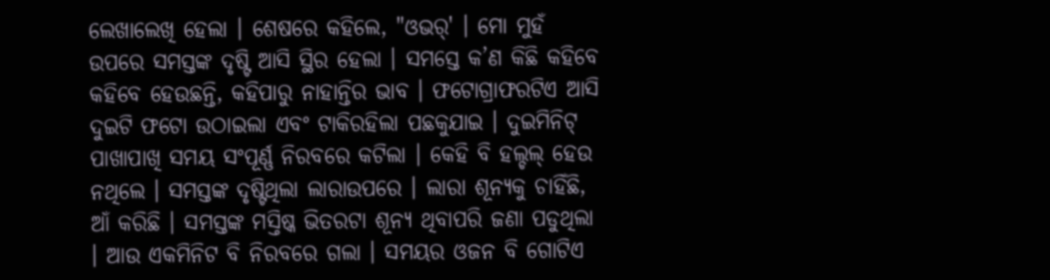ଲେଖାଲେଖି ହେଲା । ଶେଷରେ କହିଲେ, "ଓଭର୍' । ମୋ ମୁହଁ ଉପରେ ସମସ୍ତଙ୍କ ଦୃଷ୍ଟି ଆସି ସ୍ଥିର ହେଲା । ସମସ୍ତେ କ’ଣ କିଛି କହିବେ କହିବେ ହେଉଛନ୍ତି, କହିପାରୁ ନାହାନ୍ତିର ଭାବ । ଫଟୋଗ୍ରାଫରଟିଏ ଆସି ଦୁଇଟି ଫଟୋ ଉଠାଇଲା ଏବଂ ଟାକିରହିଲା ପଛକୁଯାଇ । ଦୁଇମିନିଟ୍ ପାଖାପାଖି ସମୟ ସଂପୂର୍ଣ୍ଣ ନିରବରେ କଟିଲା । କେହି ବି ହଲ୍ଚଲ୍ ହେଉ ନଥିଲେ । ସମସ୍ତଙ୍କ ଦୃଷ୍ଟିଥିଲା ଲାରାଉପରେ । ଲାରା ଶୂନ୍ୟକୁ ଚାହିଁଛି, ଆଁ କରିଛି । ସମସ୍ତଙ୍କ ମସ୍ତିଷ୍କ ଭିତରଟା ଶୂନ୍ୟ ଥିବାପରି ଜଣା ପଡୁଥିଲା । ଆଉ ଏକମିନିଟ ବି ନିରବରେ ଗଲା । ସମୟର ଓଜନ ବି ଗୋଟିଏ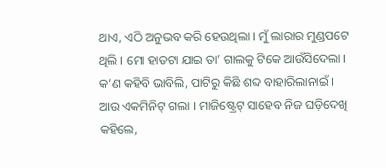ଥାଏ, ଏଠି ଅନୁଭବ କରି ହେଉଥିଲା । ମୁଁ ଲାରାର ମୁଣ୍ଡପଟେ ଥିଲି । ମୋ ହାତଟା ଯାଇ ତା’ ଗାଲକୁ ଟିକେ ଆଉଁସିଦେଲା । କ’ଣ କହିବି ଭାବିଲି, ପାଟିରୁ କିଛି ଶବ୍ଦ ବାହାରିଲାନାଇଁ । ଆଉ ଏକମିନିଟ୍ ଗଲା । ମାଜିଷ୍ଟ୍ରେଟ୍ ସାହେବ ନିଜ ଘଡ଼ିଦେଖି କହିଲେ,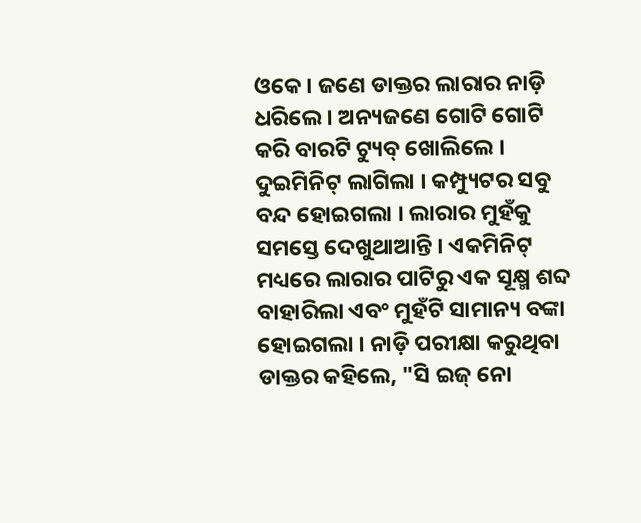ଓକେ । ଜଣେ ଡାକ୍ତର ଲାରାର ନାଡ଼ି ଧରିଲେ । ଅନ୍ୟଜଣେ ଗୋଟି ଗୋଟି କରି ବାରଟି ଟ୍ୟୁବ୍ ଖୋଲିଲେ । ଦୁଇମିନିଟ୍ ଲାଗିଲା । କମ୍ପ୍ୟୁଟର ସବୁ ବନ୍ଦ ହୋଇଗଲା । ଲାରାର ମୁହଁକୁ ସମସ୍ତେ ଦେଖୁଥାଆନ୍ତି । ଏକମିନିଟ୍ ମଧ୍ୟରେ ଲାରାର ପାଟିରୁ ଏକ ସୂକ୍ଷ୍ମ ଶବ୍ଦ ବାହାରିଲା ଏବଂ ମୁହଁଟି ସାମାନ୍ୟ ବଙ୍କା ହୋଇଗଲା । ନାଡ଼ି ପରୀକ୍ଷା କରୁଥିବା ଡାକ୍ତର କହିଲେ, "ସି ଇଜ୍ ନୋ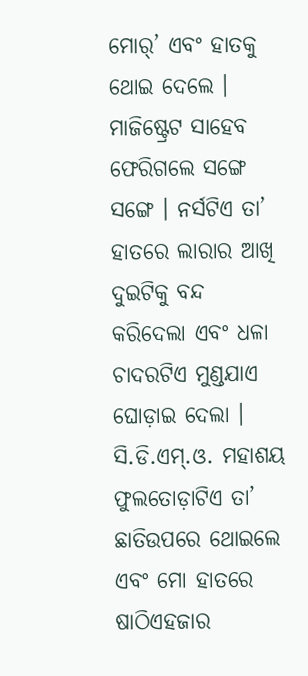ମୋର୍’ ଏବଂ ହାତକୁ ଥୋଇ ଦେଲେ । ମାଜିଷ୍ଟ୍ରେଟ ସାହେବ ଫେରିଗଲେ ସଙ୍ଗେ ସଙ୍ଗେ । ନର୍ସଟିଏ ତା’ ହାତରେ ଲାରାର ଆଖି ଦୁଇଟିକୁ ବନ୍ଦ କରିଦେଲା ଏବଂ ଧଳା ଚାଦରଟିଏ ମୁଣ୍ଡଯାଏ ଘୋଡ଼ାଇ ଦେଲା । ସି.ଡି.ଏମ୍.ଓ. ମହାଶୟ ଫୁଲତୋଡ଼ାଟିଏ ତା’ ଛାତିଉପରେ ଥୋଇଲେ ଏବଂ ମୋ ହାତରେ ଷାଠିଏହଜାର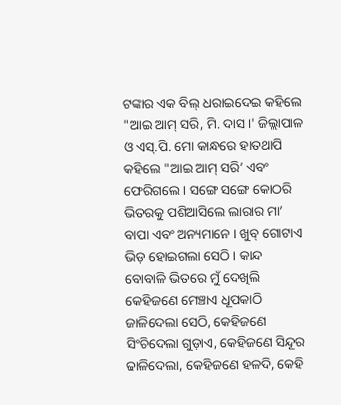ଟଙ୍କାର ଏକ ବିଲ୍ ଧରାଇଦେଇ କହିଲେ "ଆଇ ଆମ୍ ସରି, ମି. ଦାସ ।' ଜିଲ୍ଲାପାଳ ଓ ଏସ୍.ପି. ମୋ କାନ୍ଧରେ ହାତଥାପି କହିଲେ "ଆଇ ଆମ୍ ସରି’ ଏବଂ ଫେରିଗଲେ । ସଙ୍ଗେ ସଙ୍ଗେ କୋଠରି ଭିତରକୁ ପଶିଆସିଲେ ଲାରାର ମା’ ବାପା ଏବଂ ଅନ୍ୟମାନେ । ଖୁବ୍ ଗୋଟାଏ ଭିଡ଼ ହୋଇଗଲା ସେଠି । କାନ୍ଦ ବୋବାଳି ଭିତରେ ମୁଁ ଦେଖିଲି କେହିଜଣେ ମେଞ୍ଚାଏ ଧୂପକାଠି ଜାଳିଦେଲା ସେଠି, କେହିଜଣେ ସିଂଚିଦେଲା ଗୁଡ଼ାଏ, କେହିଜଣେ ସିନ୍ଦୂର ଢାଳିଦେଲା, କେହିଜଣେ ହଳଦି, କେହି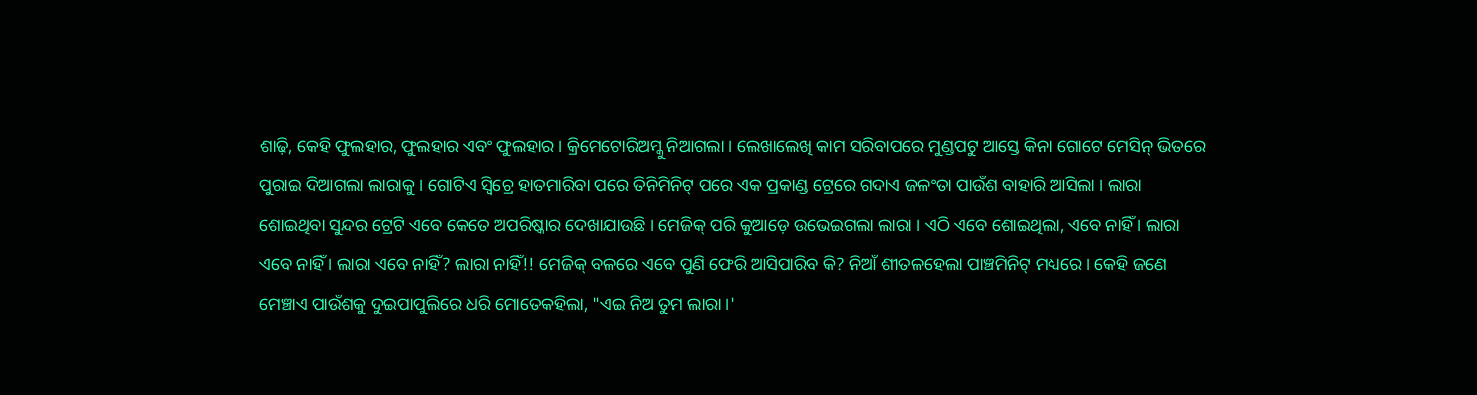ଶାଢ଼ି, କେହି ଫୁଲହାର, ଫୁଲହାର ଏବଂ ଫୁଲହାର । କ୍ରିମେଟୋରିଅମ୍କୁ ନିଆଗଲା । ଲେଖାଲେଖି କାମ ସରିବାପରେ ମୁଣ୍ଡପଟୁ ଆସ୍ତେ କିନା ଗୋଟେ ମେସିନ୍ ଭିତରେ ପୁରାଇ ଦିଆଗଲା ଲାରାକୁ । ଗୋଟିଏ ସ୍ୱିଚ୍ରେ ହାତମାରିବା ପରେ ତିନିମିନିଟ୍ ପରେ ଏକ ପ୍ରକାଣ୍ଡ ଟ୍ରେରେ ଗଦାଏ ଜଳଂତା ପାଉଁଶ ବାହାରି ଆସିଲା । ଲାରା ଶୋଇଥିବା ସୁନ୍ଦର ଟ୍ରେଟି ଏବେ କେତେ ଅପରିଷ୍କାର ଦେଖାଯାଉଛି । ମେଜିକ୍ ପରି କୁଆଡ଼େ ଉଭେଇଗଲା ଲାରା । ଏଠି ଏବେ ଶୋଇଥିଲା, ଏବେ ନାହିଁ । ଲାରା ଏବେ ନାହିଁ । ଲାରା ଏବେ ନାହିଁ? ଲାରା ନାହିଁ!! ମେଜିକ୍ ବଳରେ ଏବେ ପୁଣି ଫେରି ଆସିପାରିବ କି? ନିଆଁ ଶୀତଳହେଲା ପାଞ୍ଚମିନିଟ୍ ମଧ୍ୟରେ । କେହି ଜଣେ ମେଞ୍ଚାଏ ପାଉଁଶକୁ ଦୁଇପାପୁଲିରେ ଧରି ମୋତେକହିଲା, "ଏଇ ନିଅ ତୁମ ଲାରା ।'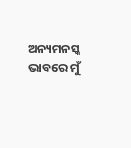ଅନ୍ୟମନସ୍କ ଭାବରେ ମୁଁ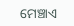ମେଞ୍ଚାଏ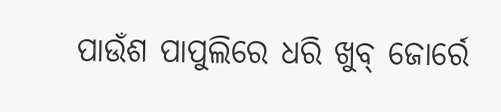ପାଉଁଶ ପାପୁଲିରେ ଧରି ଖୁବ୍ ଜୋର୍ରେ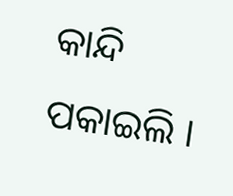କାନ୍ଦି ପକାଇଲି ।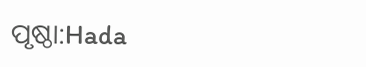ପୃଷ୍ଠା:Hada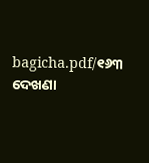bagicha.pdf/୧୬୩
ଦେଖଣା